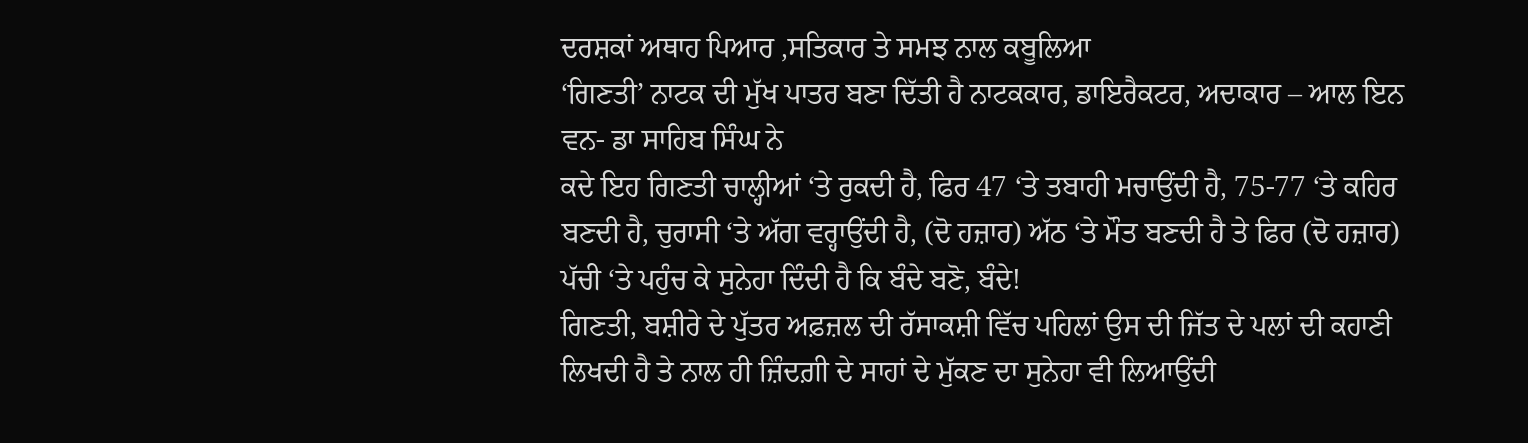ਦਰਸ਼ਕਾਂ ਅਥਾਹ ਪਿਆਰ ,ਸਤਿਕਾਰ ਤੇ ਸਮਝ ਨਾਲ ਕਬੂਲਿਆ
‘ਗਿਣਤੀ’ ਨਾਟਕ ਦੀ ਮੁੱਖ ਪਾਤਰ ਬਣਾ ਦਿੱਤੀ ਹੈ ਨਾਟਕਕਾਰ, ਡਾਇਰੈਕਟਰ, ਅਦਾਕਾਰ – ਆਲ ਇਨ ਵਨ- ਡਾ ਸਾਹਿਬ ਸਿੰਘ ਨੇ
ਕਦੇ ਇਹ ਗਿਣਤੀ ਚਾਲ੍ਹੀਆਂ ‘ਤੇ ਰੁਕਦੀ ਹੈ, ਫਿਰ 47 ‘ਤੇ ਤਬਾਹੀ ਮਚਾਉਂਦੀ ਹੈ, 75-77 ‘ਤੇ ਕਹਿਰ ਬਣਦੀ ਹੈ, ਚੁਰਾਸੀ ‘ਤੇ ਅੱਗ ਵਰ੍ਹਾਉਂਦੀ ਹੈ, (ਦੋ ਹਜ਼ਾਰ) ਅੱਠ ‘ਤੇ ਮੌਤ ਬਣਦੀ ਹੈ ਤੇ ਫਿਰ (ਦੋ ਹਜ਼ਾਰ) ਪੱਚੀ ‘ਤੇ ਪਹੁੰਚ ਕੇ ਸੁਨੇਹਾ ਦਿੰਦੀ ਹੈ ਕਿ ਬੰਦੇ ਬਣੋ, ਬੰਦੇ!
ਗਿਣਤੀ, ਬਸ਼ੀਰੇ ਦੇ ਪੁੱਤਰ ਅਫ਼ਜ਼ਲ ਦੀ ਰੱਸਾਕਸ਼ੀ ਵਿੱਚ ਪਹਿਲਾਂ ਉਸ ਦੀ ਜਿੱਤ ਦੇ ਪਲਾਂ ਦੀ ਕਹਾਣੀ ਲਿਖਦੀ ਹੈ ਤੇ ਨਾਲ ਹੀ ਜ਼ਿੰਦਗ਼ੀ ਦੇ ਸਾਹਾਂ ਦੇ ਮੁੱਕਣ ਦਾ ਸੁਨੇਹਾ ਵੀ ਲਿਆਉਂਦੀ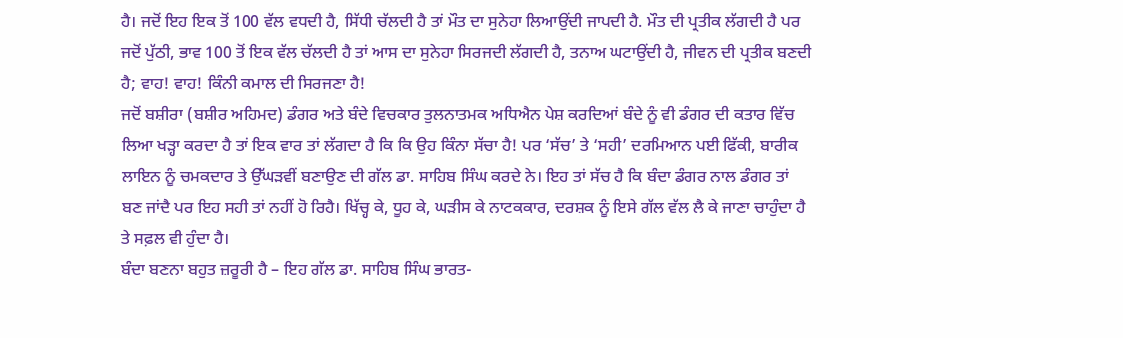ਹੈ। ਜਦੋਂ ਇਹ ਇਕ ਤੋਂ 100 ਵੱਲ ਵਧਦੀ ਹੈ, ਸਿੱਧੀ ਚੱਲਦੀ ਹੈ ਤਾਂ ਮੌਤ ਦਾ ਸੁਨੇਹਾ ਲਿਆਉਂਦੀ ਜਾਪਦੀ ਹੈ. ਮੌਤ ਦੀ ਪ੍ਰਤੀਕ ਲੱਗਦੀ ਹੈ ਪਰ ਜਦੋਂ ਪੁੱਠੀ, ਭਾਵ 100 ਤੋਂ ਇਕ ਵੱਲ ਚੱਲਦੀ ਹੈ ਤਾਂ ਆਸ ਦਾ ਸੁਨੇਹਾ ਸਿਰਜਦੀ ਲੱਗਦੀ ਹੈ, ਤਨਾਅ ਘਟਾਉਂਦੀ ਹੈ, ਜੀਵਨ ਦੀ ਪ੍ਰਤੀਕ ਬਣਦੀ ਹੈ; ਵਾਹ! ਵਾਹ! ਕਿੰਨੀ ਕਮਾਲ ਦੀ ਸਿਰਜਣਾ ਹੈ!
ਜਦੋਂ ਬਸ਼ੀਰਾ (ਬਸ਼ੀਰ ਅਹਿਮਦ) ਡੰਗਰ ਅਤੇ ਬੰਦੇ ਵਿਚਕਾਰ ਤੁਲਨਾਤਮਕ ਅਧਿਐਨ ਪੇਸ਼ ਕਰਦਿਆਂ ਬੰਦੇ ਨੂੰ ਵੀ ਡੰਗਰ ਦੀ ਕਤਾਰ ਵਿੱਚ ਲਿਆ ਖੜ੍ਹਾ ਕਰਦਾ ਹੈ ਤਾਂ ਇਕ ਵਾਰ ਤਾਂ ਲੱਗਦਾ ਹੈ ਕਿ ਕਿ ਉਹ ਕਿੰਨਾ ਸੱਚਾ ਹੈ! ਪਰ ‘ਸੱਚ’ ਤੇ ‘ਸਹੀ’ ਦਰਮਿਆਨ ਪਈ ਫਿੱਕੀ, ਬਾਰੀਕ ਲਾਇਨ ਨੂੰ ਚਮਕਦਾਰ ਤੇ ਉੱਘੜਵੀਂ ਬਣਾਉਣ ਦੀ ਗੱਲ ਡਾ. ਸਾਹਿਬ ਸਿੰਘ ਕਰਦੇ ਨੇ। ਇਹ ਤਾਂ ਸੱਚ ਹੈ ਕਿ ਬੰਦਾ ਡੰਗਰ ਨਾਲ ਡੰਗਰ ਤਾਂ ਬਣ ਜਾਂਦੈ ਪਰ ਇਹ ਸਹੀ ਤਾਂ ਨਹੀਂ ਹੋ ਰਿਹੈ। ਖਿੱਚ੍ਹ ਕੇ, ਧੂਹ ਕੇ, ਘੜੀਸ ਕੇ ਨਾਟਕਕਾਰ, ਦਰਸ਼ਕ ਨੂੰ ਇਸੇ ਗੱਲ ਵੱਲ ਲੈ ਕੇ ਜਾਣਾ ਚਾਹੁੰਦਾ ਹੈ ਤੇ ਸਫ਼ਲ ਵੀ ਹੁੰਦਾ ਹੈ।
ਬੰਦਾ ਬਣਨਾ ਬਹੁਤ ਜ਼ਰੂਰੀ ਹੈ – ਇਹ ਗੱਲ ਡਾ. ਸਾਹਿਬ ਸਿੰਘ ਭਾਰਤ-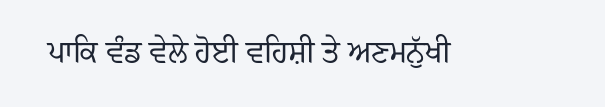ਪਾਕਿ ਵੰਡ ਵੇਲੇ ਹੋਈ ਵਹਿਸ਼ੀ ਤੇ ਅਣਮਨੁੱਖੀ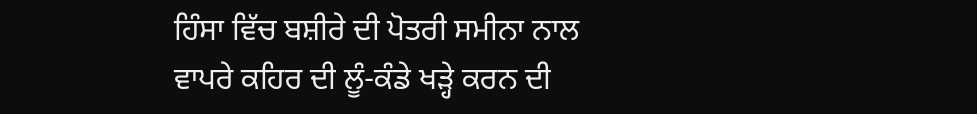ਹਿੰਸਾ ਵਿੱਚ ਬਸ਼ੀਰੇ ਦੀ ਪੋਤਰੀ ਸਮੀਨਾ ਨਾਲ ਵਾਪਰੇ ਕਹਿਰ ਦੀ ਲੂੰ-ਕੰਡੇ ਖੜ੍ਹੇ ਕਰਨ ਦੀ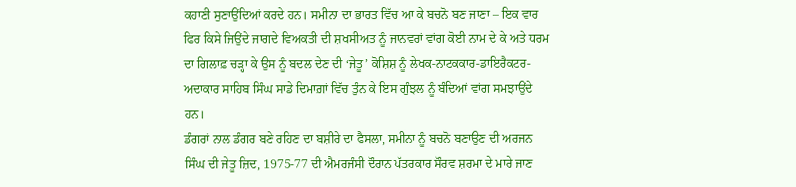ਕਹਾਣੀ ਸੁਣਾਉਂਦਿਆਂ ਕਰਦੇ ਹਨ। ਸਮੀਨਾ ਦਾ ਭਾਰਤ ਵਿੱਚ ਆ ਕੇ ਬਚਨੋ ਬਣ ਜਾਣਾ – ਇਕ ਵਾਰ ਫਿਰ ਕਿਸੇ ਜਿਉਂਦੇ ਜਾਗਦੇ ਵਿਅਕਤੀ ਦੀ ਸ਼ਖਸੀਅਤ ਨੂੰ ਜਾਨਵਰਾਂ ਵਾਂਗ ਕੋਈ ਨਾਮ ਦੇ ਕੇ ਅਤੇ ਧਰਮ ਦਾ ਗਿਲਾਫ਼ ਚੜ੍ਹਾ ਕੇ ਉਸ ਨੂੰ ਬਦਲ ਦੇਣ ਦੀ ‘ਜੇਤੂ’ ਕੋਸ਼ਿਸ਼ ਨੂੰ ਲੇਖਕ-ਨਾਟਕਕਾਰ-ਡਾਇਰੈਕਟਰ-ਅਦਾਕਾਰ ਸਾਹਿਬ ਸਿੰਘ ਸਾਡੇ ਦਿਮਾਗ਼ਾਂ ਵਿੱਚ ਤੁੰਨ ਕੇ ਇਸ ਗੁੰਝਲ ਨੂੰ ਬੰਦਿਆਂ ਵਾਂਗ ਸਮਝਾਉਂਦੇ ਹਨ।
ਡੰਗਰਾਂ ਨਾਲ ਡੰਗਰ ਬਣੇ ਰਹਿਣ ਦਾ ਬਸ਼ੀਰੇ ਦਾ ਫੈਸਲਾ, ਸਮੀਨਾ ਨੂੰ ਬਚਨੋ ਬਣਾਉਣ ਦੀ ਅਰਜਨ ਸਿੰਘ ਦੀ ਜੇਤੂ ਜ਼ਿਦ, 1975-77 ਦੀ ਐਮਰਜੰਸੀ ਦੌਰਾਨ ਪੱਤਰਕਾਰ ਸੌਰਵ ਸ਼ਰਮਾ ਦੇ ਮਾਰੇ ਜਾਣ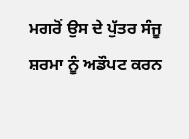ਮਗਰੋਂ ਉਸ ਦੇ ਪੁੱਤਰ ਸੰਜੂ ਸ਼ਰਮਾ ਨੂੰ ਅਡੌਪਟ ਕਰਨ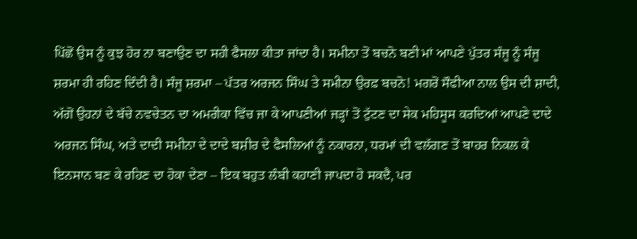ਪਿੱਛੋਂ ਉਸ ਨੂੰ ਕੁਝ ਹੋਰ ਨਾ ਬਣਾਉਣ ਦਾ ਸਹੀ ਫੈਸਲਾ ਕੀਤਾ ਜਾਂਦਾ ਹੈ। ਸਮੀਨਾ ਤੋਂ ਬਚਨੋ ਬਣੀ ਮਾਂ ਆਪਣੇ ਪੁੱਤਰ ਸੰਜੂ ਨੂੰ ਸੰਜੂ ਸ਼ਰਮਾ ਹੀ ਰਹਿਣ ਦਿੰਦੀ ਹੈ। ਸੰਜੂ ਸ਼ਰਮਾ – ਪੱਤਰ ਅਰਜਨ ਸਿੰਘ ਤੇ ਸਮੀਨਾ ਉਰਫ਼ ਬਚਨੋ! ਮਗਰੋਂ ਸੌਫੀਆ ਨਾਲ ਉਸ ਦੀ ਸ਼ਾਦੀ, ਅੱਗੋਂ ਉਹਨਾਂ ਦੇ ਬੱਚੇ ਨਵਚੇਤਨ ਦਾ ਅਮਰੀਕਾ ਵਿੱਚ ਜਾ ਕੇ ਆਪਣੀਆਂ ਜੜ੍ਹਾਂ ਤੋਂ ਟੁੱਟਣ ਦਾ ਸੇਕ ਮਹਿਸੂਸ ਕਰਦਿਆਂ ਆਪਣੇ ਦਾਦੇ ਅਰਜਨ ਸਿੰਘ, ਅਤੇ ਦਾਦੀ ਸਮੀਨਾ ਦੇ ਦਾਦੇ ਬਸ਼ੀਰ ਦੇ ਫੈਸਲਿਆਂ ਨੂੰ ਨਕਾਰਨਾ, ਧਰਮਾਂ ਦੀ ਵਲੱਗਣ ਤੋਂ ਬਾਹਰ ਨਿਕਲ ਕੇ ਇਨਸਾਨ ਬਣ ਕੇ ਰਹਿਣ ਦਾ ਹੋਕਾ ਦੇਣਾ – ਇਕ ਬਹੁਤ ਲੰਬੀ ਕਹਾਣੀ ਜਾਪਦਾ ਹੋ ਸਕਦੈ, ਪਰ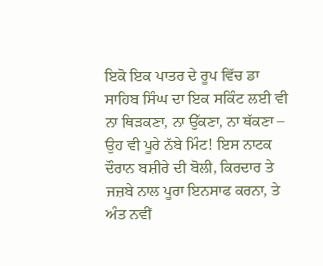ਇਕੋ ਇਕ ਪਾਤਰ ਦੇ ਰੂਪ ਵਿੱਚ ਡਾ ਸਾਹਿਬ ਸਿੰਘ ਦਾ ਇਕ ਸਕਿੰਟ ਲਈ ਵੀ ਨਾ ਥਿੜਕਣਾ, ਨਾ ਉੱਕਣਾ, ਨਾ ਥੱਕਣਾ – ਉਹ ਵੀ ਪੂਰੇ ਨੱਬੇ ਮਿੰਟ! ਇਸ ਨਾਟਕ ਦੌਰਾਨ ਬਸ਼ੀਰੇ ਦੀ ਬੋਲੀ, ਕਿਰਦਾਰ ਤੇ ਜਜ਼ਬੇ ਨਾਲ ਪੂਰਾ ਇਨਸਾਫ ਕਰਨਾ, ਤੇ ਅੰਤ ਨਵੀਂ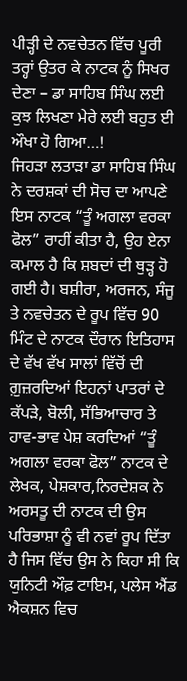ਪੀੜ੍ਹੀ ਦੇ ਨਵਚੇਤਨ ਵਿੱਚ ਪੂਰੀ ਤਰ੍ਹਾਂ ਉਤਰ ਕੇ ਨਾਟਕ ਨੂੰ ਸਿਖਰ ਦੇਣਾ – ਡਾ ਸਾਹਿਬ ਸਿੰਘ ਲਈ ਕੁਝ ਲਿਖਣਾ ਮੇਰੇ ਲਈ ਬਹੁਤ ਈ ਔਖਾ ਹੋ ਗਿਆ…!
ਜਿਹੜਾ ਲਤਾੜਾ ਡਾ ਸਾਹਿਬ ਸਿੰਘ ਨੇ ਦਰਸ਼ਕਾਂ ਦੀ ਸੋਚ ਦਾ ਆਪਣੇ ਇਸ ਨਾਟਕ “ਤੂੰ ਅਗਲਾ ਵਰਕਾ ਫੋਲ” ਰਾਹੀਂ ਕੀਤਾ ਹੈ, ਉਹ ਏਨਾ ਕਮਾਲ ਹੈ ਕਿ ਸ਼ਬਦਾਂ ਦੀ ਥੁੜ੍ਹ ਹੋ ਗਈ ਹੈ। ਬਸ਼ੀਰਾ, ਅਰਜਨ, ਸੰਜੂ ਤੇ ਨਵਚੇਤਨ ਦੇ ਰੂਪ ਵਿੱਚ 90 ਮਿੰਟ ਦੇ ਨਾਟਕ ਦੌਰਾਨ ਇਤਿਹਾਸ ਦੇ ਵੱਖ ਵੱਖ ਸਾਲਾਂ ਵਿੱਚੋਂ ਦੀ ਗ਼ੁਜ਼ਰਦਿਆਂ ਇਹਨਾਂ ਪਾਤਰਾਂ ਦੇ ਕੱਪੜੇ, ਬੋਲੀ, ਸੱਭਿਆਚਾਰ ਤੇ ਹਾਵ-ਭਾਵ ਪੇਸ਼ ਕਰਦਿਆਂ “ਤੂੰ ਅਗਲਾ ਵਰਕਾ ਫੋਲ” ਨਾਟਕ ਦੇ ਲੇਖਕ, ਪੇਸ਼ਕਾਰ,ਨਿਰਦੇਸ਼ਕ ਨੇ ਅਰਸਤੂ ਦੀ ਨਾਟਕ ਦੀ ਉਸ ਪਰਿਭਾਸ਼ਾ ਨੂੰ ਵੀ ਨਵਾਂ ਰੂਪ ਦਿੱਤਾ ਹੈ ਜਿਸ ਵਿੱਚ ਉਸ ਨੇ ਕਿਹਾ ਸੀ ਕਿ ਯੁਨਿਟੀ ਔਫ਼ ਟਾਇਮ, ਪਲੇਸ ਐਂਡ ਐਕਸ਼ਨ ਵਿਚ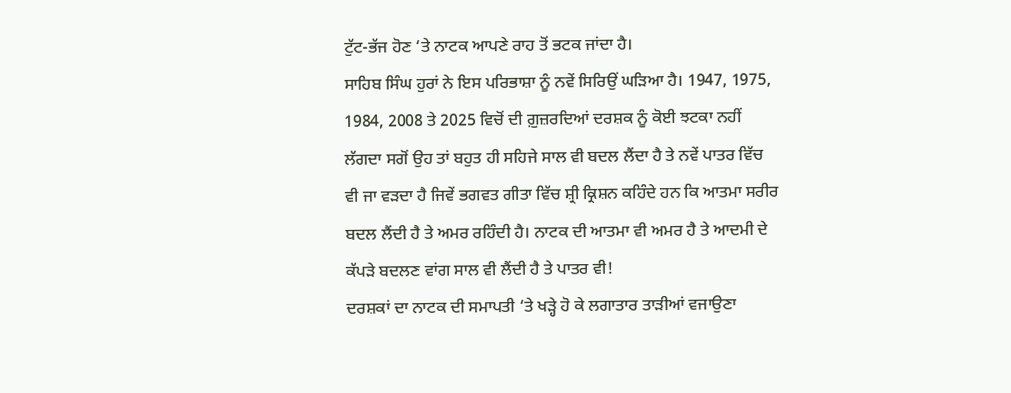ਟੁੱਟ-ਭੱਜ ਹੋਣ ‘ਤੇ ਨਾਟਕ ਆਪਣੇ ਰਾਹ ਤੋਂ ਭਟਕ ਜਾਂਦਾ ਹੈ।
ਸਾਹਿਬ ਸਿੰਘ ਹੁਰਾਂ ਨੇ ਇਸ ਪਰਿਭਾਸ਼ਾ ਨੂੰ ਨਵੇਂ ਸਿਰਿਉਂ ਘੜਿਆ ਹੈ। 1947, 1975, 1984, 2008 ਤੇ 2025 ਵਿਚੋਂ ਦੀ ਗ਼ੁਜ਼ਰਦਿਆਂ ਦਰਸ਼ਕ ਨੂੰ ਕੋਈ ਝਟਕਾ ਨਹੀਂ ਲੱਗਦਾ ਸਗੋਂ ਉਹ ਤਾਂ ਬਹੁਤ ਹੀ ਸਹਿਜੇ ਸਾਲ ਵੀ ਬਦਲ ਲੈਂਦਾ ਹੈ ਤੇ ਨਵੇਂ ਪਾਤਰ ਵਿੱਚ ਵੀ ਜਾ ਵੜਦਾ ਹੈ ਜਿਵੇਂ ਭਗਵਤ ਗੀਤਾ ਵਿੱਚ ਸ਼੍ਰੀ ਕ੍ਰਿਸ਼ਨ ਕਹਿੰਦੇ ਹਨ ਕਿ ਆਤਮਾ ਸਰੀਰ ਬਦਲ ਲੈਂਦੀ ਹੈ ਤੇ ਅਮਰ ਰਹਿੰਦੀ ਹੈ। ਨਾਟਕ ਦੀ ਆਤਮਾ ਵੀ ਅਮਰ ਹੈ ਤੇ ਆਦਮੀ ਦੇ ਕੱਪੜੇ ਬਦਲਣ ਵਾਂਗ ਸਾਲ ਵੀ ਲੈਂਦੀ ਹੈ ਤੇ ਪਾਤਰ ਵੀ!
ਦਰਸ਼ਕਾਂ ਦਾ ਨਾਟਕ ਦੀ ਸਮਾਪਤੀ ‘ਤੇ ਖੜ੍ਹੇ ਹੋ ਕੇ ਲਗਾਤਾਰ ਤਾੜੀਆਂ ਵਜਾਉਣਾ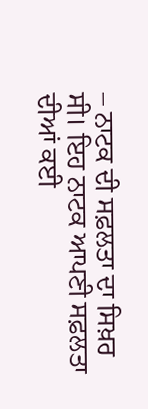– ਨਾਟਕ ਦੀ ਸਫ਼ਲਤਾ ਦਾ ਸਿਖ਼ਰ ਸੀ। ਇਹ ਨਾਟਕ ਆਪਣੀ ਸਫ਼ਲਤਾ ਦੀਆਂ ਕਈ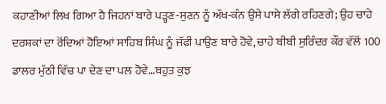ਕਹਾਣੀਆਂ ਲਿਖ ਗਿਆ ਹੈ ਜਿਹਨਾਂ ਬਾਰੇ ਪੜ੍ਹਣ-ਸੁਣਨ ਨੂੰ ਅੱਖ-ਕੰਨ ਉਸੇ ਪਾਸੇ ਲੱਗੇ ਰਹਿਣਗੇ; ਉਹ ਚਾਹੇ ਦਰਸ਼ਕਾਂ ਦਾ ਰੋਂਦਿਆਂ ਹੋਇਆਂ ਸਾਹਿਬ ਸਿੰਘ ਨੂੰ ਜੱਫੀ ਪਾਉਣ ਬਾਰੇ ਹੋਵੇ, ਚਾਹੇ ਬੀਬੀ ਸੁਰਿੰਦਰ ਕੌਰ ਵੱਲੋਂ 100 ਡਾਲਰ ਮੁੱਠੀ ਵਿੱਚ ਪਾ ਦੇਣ ਦਾ ਪਲ ਹੋਵੇ…ਬਹੁਤ ਕੁਝ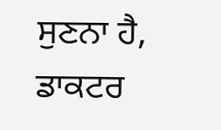ਸੁਣਨਾ ਹੈ, ਡਾਕਟਰ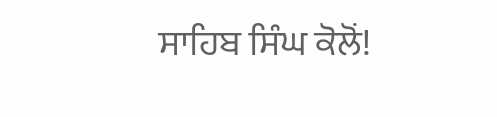ਸਾਹਿਬ ਸਿੰਘ ਕੋਲੋਂ!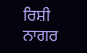ਰਿਸ਼ੀ ਨਾਗਰ